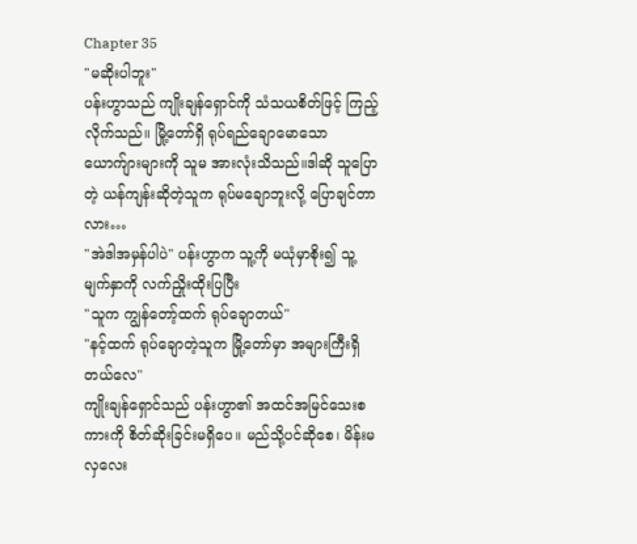Chapter 35
"မဆိုးပါဘူး"
ပန်းဟွာသည် ကျိုးချန်ရှောင်ကို သံသယစိတ်ဖြင့် ကြည့်လိုက်သည်။ မြို့တော်ရှိ ရုပ်ရည်ချောမောသော ယောက်ျားများကို သူမ အားလုံးသိသည်။ဒါဆို သူပြောတဲ့ ယန်ကျန်းဆိုတဲ့သူက ရုပ်မချောဘူးလို့ ပြောချင်တာလား…
"အဲဒါအမှန်ပါပဲ" ပန်းဟွာက သူ့ကို မယုံမှာစိုး၍ သူ့မျက်နှာကို လက်ညှိုးထိုးပြပြီး
"သူက ကျွန်တော့်ထက် ရုပ်ချောတယ်"
"နင့်ထက် ရုပ်ချောတဲ့သူက မြို့တော်မှာ အများကြီးရှိတယ်လေ"
ကျိုးချန်ရှောင်သည် ပန်းဟွာ၏ အထင်အမြင်သေးစကားကို စိတ်ဆိုးခြင်းမရှိပေ။ မည်သို့ပင်ဆိုစေ၊ မိန်းမလှလေး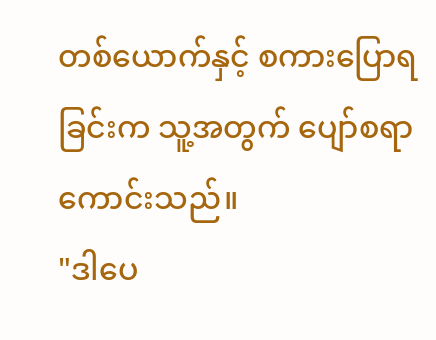တစ်ယောက်နှင့် စကားပြောရခြင်းက သူ့အတွက် ပျော်စရာကောင်းသည်။
"ဒါပေ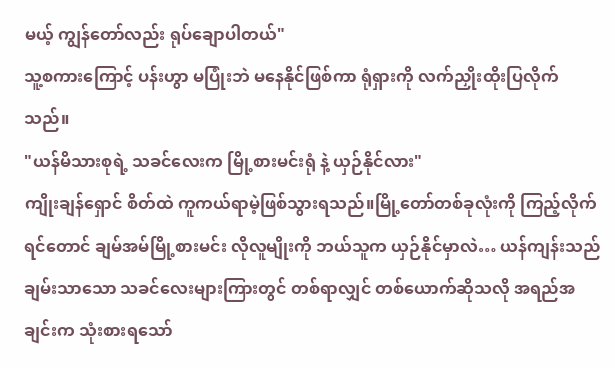မယ့် ကျွန်တော်လည်း ရုပ်ချောပါတယ်"
သူ့စကားကြောင့် ပန်းဟွာ မပြုံးဘဲ မနေနိုင်ဖြစ်ကာ ရုံရှားကို လက်ညှိုးထိုးပြလိုက်သည်။
"ယန်မိသားစုရဲ့ သခင်လေးက မြို့စားမင်းရုံ နဲ့ ယှဉ်နိုင်လား"
ကျိုးချန်ရှောင် စိတ်ထဲ ကူကယ်ရာမဲ့ဖြစ်သွားရသည်။မြို့တော်တစ်ခုလုံးကို ကြည့်လိုက်ရင်တောင် ချမ်အမ်မြို့စားမင်း လိုလူမျိုးကို ဘယ်သူက ယှဉ်နိုင်မှာလဲ… ယန်ကျန်းသည် ချမ်းသာသော သခင်လေးများကြားတွင် တစ်ရာလျှင် တစ်ယောက်ဆိုသလို အရည်အချင်းက သုံးစားရသော်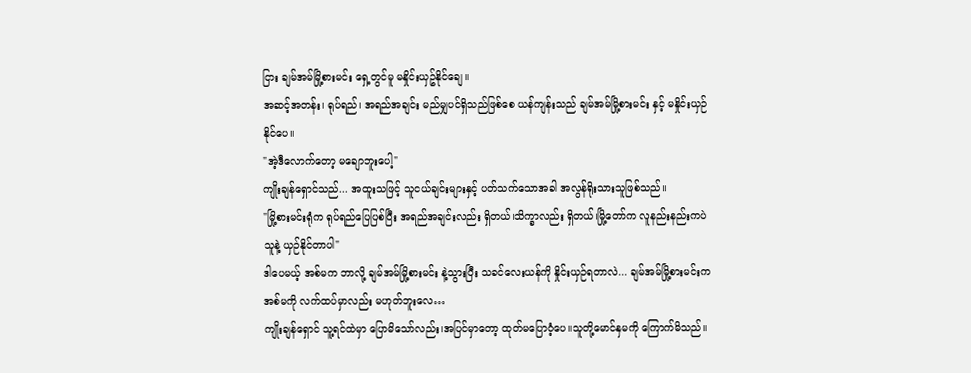ငြား ချမ်အမ်မြို့စားမင်း ရှေ့တွင်မူ မနှိုင်းယှဥ်နိုင်ချေ။
အဆင့်အတန်း၊ ရုပ်ရည်၊ အရည်အချင်း မည်မျှပင်ရှိသည်ဖြစ်စေ ယန်ကျန်းသည် ချမ်အမ်မြို့စားမင်း နှင့် မနှိုင်းယှဉ်နိုင်ပေ။
"အဲ့ဒီလောက်တော့ မချောဘူးပေါ့"
ကျိုးချန်ရှောင်သည်... အထူးသဖြင့် သူငယ်ချင်းများနှင့် ပတ်သက်သောအခါ အလွန်ရိုးသားသူဖြစ်သည်။
"မြို့စားမင်းရုံက ရုပ်ရည်ပြေပြစ်ပြီး အရည်အချင်းလည်း ရှိတယ်၊သိက္ခာလည်း ရှိတယ်၊မြို့တော်က လူနည်းနည်းကပဲ သူနဲ့ ယှဉ်နိုင်တာပါ"
ဒါပေမယ့် အစ်မက ဘာလို့ ချမ်အမ်မြို့စားမင်း နဲ့သွားပြီး သခင်လေးယန်ကို နှိုင်းယှဉ်ရတာလဲ... ချမ်အမ်မြို့စားမင်းက အစ်မကို လက်ထပ်မှာလည်း မဟုတ်ဘူးလေ…
ကျိုးချန်ရှောင် သူ့ရင်ထဲမှာ ပြောမိသော်လည်း၊အပြင်မှာတော့ ထုတ်မပြောဝံ့ပေ။သူတို့မောင်နှမကို ကြောက်မိသည်။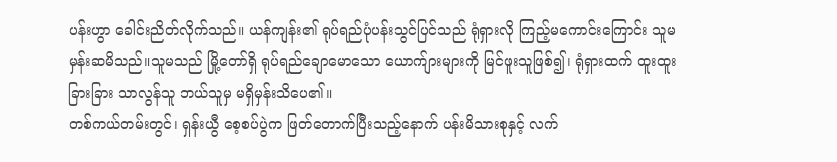ပန်းဟွာ ခေါင်းညိတ်လိုက်သည်။ ယန်ကျန်း၏ ရုပ်ရည်ပုံပန်းသွင်ပြင်သည် ရုံရှားလို ကြည့်မကောင်းကြောင်း သူမ မှန်းဆမိသည်။သူမသည် မြို့တော်ရှိ ရုပ်ရည်ချောမောသော ယောက်ျားများကို မြင်ဖူးသူဖြစ်၍၊ ရုံရှားထက် ထူးထူးခြားခြား သာလွန်သူ ဘယ်သူမှ မရှိမှန်းသိပေ၏။
တစ်ကယ်တမ်းတွင်၊ ရှန်းယွီ စေ့စပ်ပွဲက ဖြတ်တောက်ပြီးသည့်နောက် ပန်းမိသားစုနှင့် လက်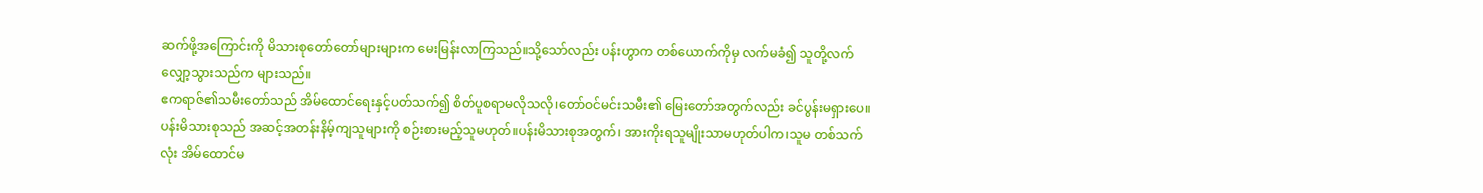ဆက်ဖို့အကြောင်းကို မိသားစုတော်တော်များများက မေးမြန်းလာကြသည်။သို့သော်လည်း ပန်းဟွာက တစ်ယောက်ကိုမှ လက်မခံ၍ သူတို့လက်လျှော့သွားသည်က များသည်။
ဧကရာဇ်၏သမီးတော်သည် အိမ်ထောင်ရေးနှင့်ပတ်သက်၍ စိတ်ပူစရာမလိုသလို၊တော်ဝင်မင်းသမီး၏ မြေးတော်အတွက်လည်း ခင်ပွန်းမရှားပေ။ ပန်းမိသားစုသည် အဆင့်အတန်းနိမ့်ကျသူများကို စဉ်းစားမည့်သူမဟုတ်။ပန်းမိသားစုအတွက်၊ အားကိုးရသူမျိုးသာမဟုတ်ပါက၊သူမ တစ်သက်လုံး အိမ်ထောင်မ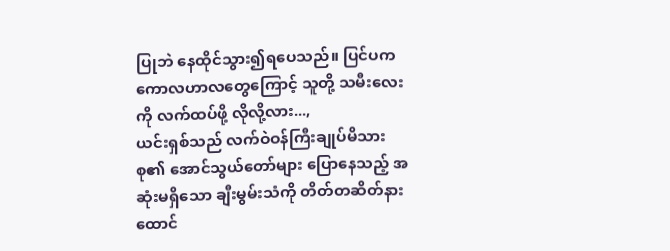ပြုဘဲ နေထိုင်သွား၍ရပေသည်။ ပြင်ပက ကောလဟာလတွေကြောင့် သူတို့ သမီးလေးကို လက်ထပ်ဖို့ လိုလို့လား...,
ယင်းရှစ်သည် လက်ဝဲဝန်ကြီးချုပ်မိသားစု၏ အောင်သွယ်တော်များ ပြောနေသည့် အဆုံးမရှိသော ချီးမွမ်းသံကို တိတ်တဆိတ်နားထောင်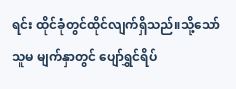ရင်း ထိုင်ခုံတွင်ထိုင်လျက်ရှိသည်။သို့သော် သူမ မျက်နှာတွင် ပျော်ရွှင်ရိပ်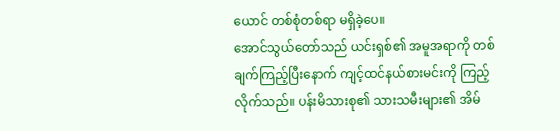ယောင် တစ်စုံတစ်ရာ မရှိခဲ့ပေ။
အောင်သွယ်တော်သည် ယင်းရှစ်၏ အမူအရာကို တစ်ချက်ကြည့်ပြီးနောက် ကျင့်ထင်နယ်စားမင်းကို ကြည့်လိုက်သည်။ ပန်းမိသားစု၏ သားသမီးများ၏ အိမ်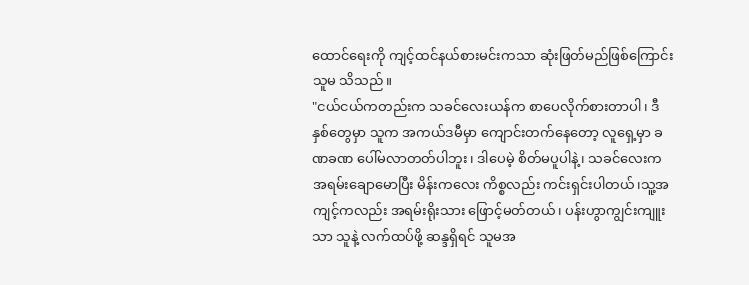ထောင်ရေးကို ကျင့်ထင်နယ်စားမင်းကသာ ဆုံးဖြတ်မည်ဖြစ်ကြောင်း သူမ သိသည်။
"ငယ်ငယ်ကတည်းက သခင်လေးယန်က စာပေလိုက်စားတာပါ၊ ဒီနှစ်တွေမှာ သူက အကယ်ဒမီမှာ ကျောင်းတက်နေတော့ လူရှေ့မှာ ခဏခဏ ပေါ်မလာတတ်ပါဘူး၊ ဒါပေမဲ့ စိတ်မပူပါနဲ့၊ သခင်လေးက အရမ်းချောမောပြီး မိန်းကလေး ကိစ္စလည်း ကင်းရှင်းပါတယ်၊သူ့အကျင့်ကလည်း အရမ်းရိုးသား ဖြောင့်မတ်တယ်၊ ပန်းဟွာကျွင်းကျူးသာ သူနဲ့ လက်ထပ်ဖို့ ဆန္ဒရှိရင် သူမအ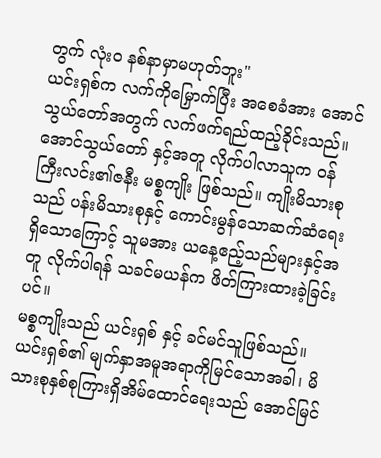တွက် လုံးဝ နစ်နာမှာမဟုတ်ဘူး"
ယင်းရှစ်က လက်ကိုမြှောက်ပြီး အစေခံအား အောင်သွယ်တော်အတွက် လက်ဖက်ရည်ထည့်ခိုင်းသည်။
အောင်သွယ်တော် နှင့်အတူ လိုက်ပါလာသူက ဝန်ကြီးလင်း၏ဇနီး မစ္စကျိုး ဖြစ်သည်။ ကျိုးမိသားစုသည် ပန်းမိသားစုနှင့် ကောင်းမွန်သောဆက်ဆံရေးရှိသောကြောင့် သူမအား ယနေ့ဧည့်သည်များနှင့်အတူ လိုက်ပါရန် သခင်မယန်က ဖိတ်ကြားထားခဲ့ခြင်းပင်။
မစ္စကျိုးသည် ယင်းရှစ် နှင့် ခင်မင်သူဖြစ်သည်။ ယင်းရှစ်၏ မျက်နှာအမူအရာကိုမြင်သောအခါ၊ မိသားစုနှစ်စုကြားရှိအိမ်ထောင်ရေးသည် အောင်မြင်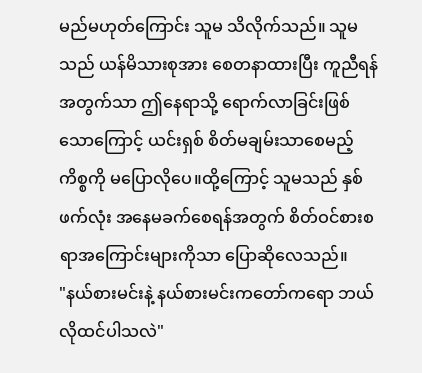မည်မဟုတ်ကြောင်း သူမ သိလိုက်သည်။ သူမသည် ယန်မိသားစုအား စေတနာထားပြီး ကူညီရန်အတွက်သာ ဤနေရာသို့ ရောက်လာခြင်းဖြစ်သောကြောင့် ယင်းရှစ် စိတ်မချမ်းသာစေမည့် ကိစ္စကို မပြောလိုပေ။ထို့ကြောင့် သူမသည် နှစ်ဖက်လုံး အနေမခက်စေရန်အတွက် စိတ်ဝင်စားစရာအကြောင်းများကိုသာ ပြောဆိုလေသည်။
"နယ်စားမင်းနဲ့ နယ်စားမင်းကတော်ကရော ဘယ်လိုထင်ပါသလဲ"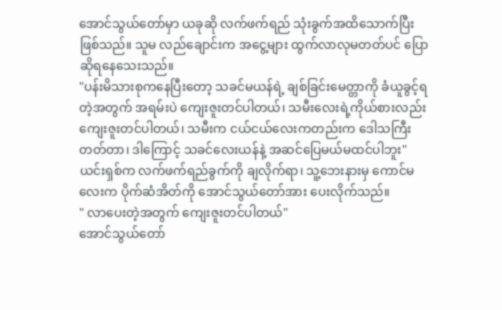အောင်သွယ်တော်မှာ ယခုဆို လက်ဖက်ရည် သုံးခွက်အထိသောက်ပြီးဖြစ်သည်။ သူမ လည်ချောင်းက အငွေ့များ ထွက်လာလုမတတ်ပင် ပြောဆိုရနေသေးသည်။
"ပန်းမိသားစုကနေပြီးတော့ သခင်မယန်ရဲ့ ချစ်ခြင်းမေတ္တာကို ခံယူခွင့်ရတဲ့အတွက် အရမ်းပဲ ကျေးဇူးတင်ပါတယ်၊ သမီးလေးရဲ့ကိုယ်စားလည်း ကျေးဇူးတင်ပါတယ်၊ သမီးက ငယ်ငယ်လေးကတည်းက ဒေါသကြီးတတ်တာ၊ ဒါကြောင့် သခင်လေးယန်နဲ့ အဆင်ပြေမယ်မထင်ပါဘူး"
ယင်းရှစ်က လက်ဖက်ရည်ခွက်ကို ချလိုက်ရာ၊ သူ့ဘေးနားမှ ကောင်မလေးက ပိုက်ဆံအိတ်ကို အောင်သွယ်တော်အား ပေးလိုက်သည်။
" လာပေးတဲ့အတွက် ကျေးဇူးတင်ပါတယ်"
အောင်သွယ်တော်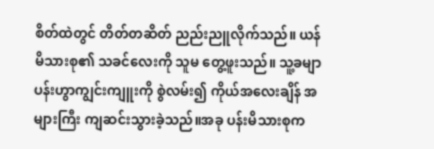စိတ်ထဲတွင် တိတ်တဆိတ် ညည်းညူလိုက်သည်။ ယန်မိသားစု၏ သခင်လေးကို သူမ တွေ့ဖူးသည်။ သူ့ခမျာ ပန်းဟွာကျွင်းကျူးကို စွဲလမ်း၍ ကိုယ်အလေးချိန် အများကြီး ကျဆင်းသွားခဲ့သည်။အခု ပန်းမိသားစုက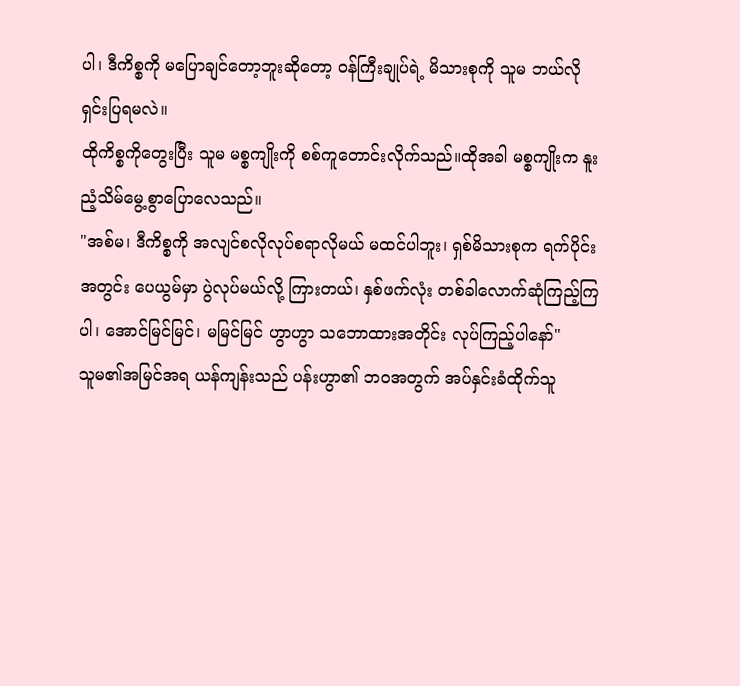ပါ၊ ဒီကိစ္စကို မပြောချင်တော့ဘူးဆိုတော့ ဝန်ကြီးချုပ်ရဲ့ မိသားစုကို သူမ ဘယ်လိုရှင်းပြရမလဲ။
ထိုကိစ္စကိုတွေးပြီး သူမ မစ္စကျိုးကို စစ်ကူတောင်းလိုက်သည်။ထိုအခါ မစ္စကျိုးက နူးညံ့သိမ်မွေ့စွာပြောလေသည်။
"အစ်မ၊ ဒီကိစ္စကို အလျင်စလိုလုပ်စရာလိုမယ် မထင်ပါဘူး၊ ရှစ်မိသားစုက ရက်ပိုင်းအတွင်း ပေယွမ်မှာ ပွဲလုပ်မယ်လို့ ကြားတယ်၊ နှစ်ဖက်လုံး တစ်ခါလောက်ဆုံကြည့်ကြပါ၊ အောင်မြင်မြင်၊ မမြင်မြင် ဟွာဟွာ သဘောထားအတိုင်း လုပ်ကြည့်ပါနော်"
သူမ၏အမြင်အရ ယန်ကျန်းသည် ပန်းဟွာ၏ ဘဝအတွက် အပ်နှင်းခံထိုက်သူ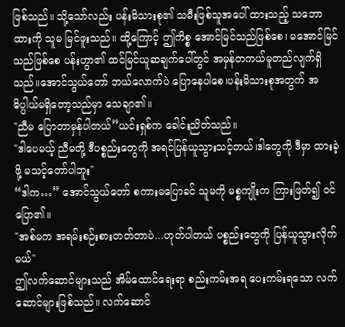ဖြစ်သည်။ သို့သော်လည်း ပန်းမိသားစု၏ သမီးဖြစ်သူအပေါ် ထားသည့် သဘောထားကို သူမ မြင်ဖူးသည်။ ထို့ကြောင့် ဤကိစ္စ အောင်မြင်သည်ဖြစ်စေ၊ မအောင်မြင်သည်ဖြစ်စေ ပန်းဟွာ၏ ထင်မြင်ယူဆချက်ပေါ်တွင် အမှန်တကယ်မူတည်လျက်ရှိသည်။အောင်သွယ်တော် ဘယ်လောက်ပဲ ပြောနေပါစေ၊ပန်းမိသားစုအတွက် အဓိပ္ပါယ်မရှိတော့သည်မှာ သေချာ၏။
"ညီမ ပြောတာမှန်ပါတယ်”ယင်းရှစ်က ခေါင်းညိတ်သည်။
"ဒါပေမယ့် ညီမတို့ ဒီပစ္စည်းတွေကို အရင်ပြန်ယူသွားသင့်တယ်၊ဒါတွေကို ဒီမှာ ထားခဲ့ဖို့ မသင့်တော်ပါဘူး"
“ဒါက…” အောင်သွယ်တော် စကားမပြောခင် သူမကို မစ္စကျိုးက ကြားဖြတ်၍ ဝင်ပြော၏။
"အစ်မက အရမ်းစဉ်းစားတတ်တာပဲ...ဟုတ်ပါတယ် ပစ္စည်းတွေကို ပြန်ယူသွားလိုက်မယ်"
ဤလက်ဆောင်များသည် အိမ်ထောင်ရေးရာ စည်းကမ်းအရ ပေးကမ်းရသော လက်ဆောင်များဖြစ်သည်။ လက်ဆောင်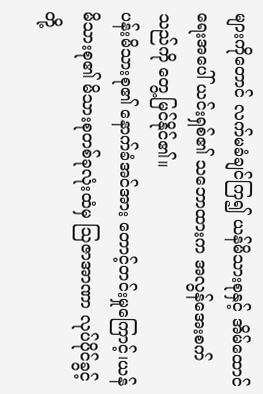များကိုတောင် လက်မခံချင်ကြ၍ ယန်မိသားစုနှင့် အိမ်ထောင်ရေးအပေါ် ယင်းရှစ်၏ သဘောထားက အလွန်အေးစက်သည်ကို တွေ့မြင်နိုင်၏။
ပန်းမိသားစု၏ နောက်ခံအင်အား တောင့်တင်းမှုကြောင့်၊ယန်မိသားစု၏ မိသားစုတစ်ခုလုံးထံမှ ဩဇာအာဏာ လုပ်ပိုင်ခွင့်တို့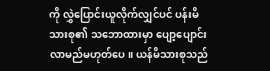ကို လွှဲပြောင်းယူလိုက်လျှင်ပင် ပန်းမိသားစု၏ သဘောထားမှာ ပျော့ပျောင်းလာမည်မဟုတ်ပေ။ ယန်မိသားစုသည်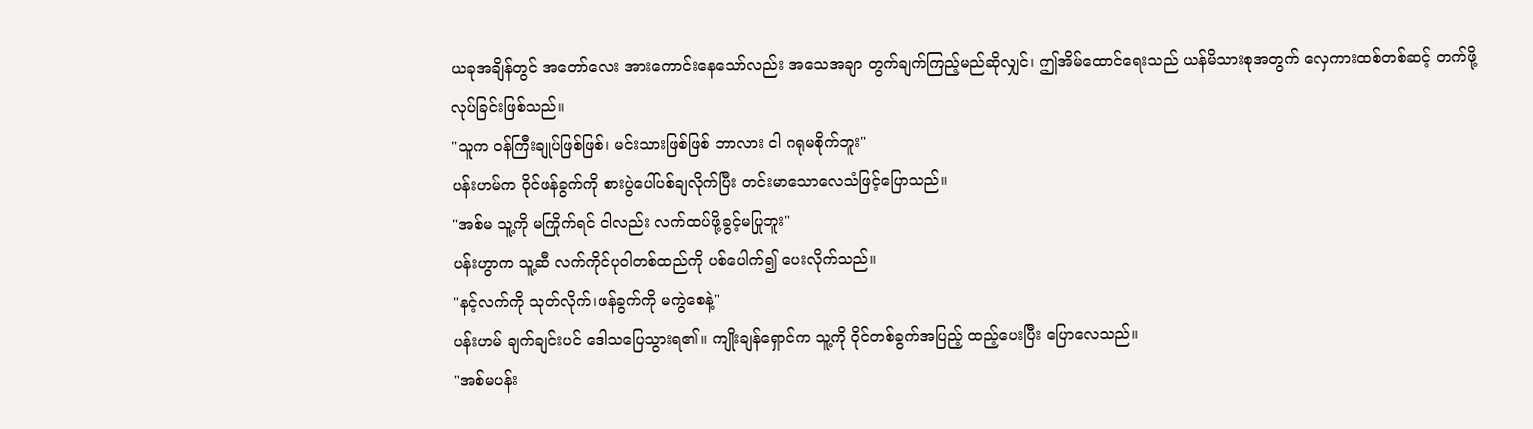ယခုအချိန်တွင် အတော်လေး အားကောင်းနေသော်လည်း အသေအချာ တွက်ချက်ကြည့်မည်ဆိုလျှင်၊ ဤအိမ်ထောင်ရေးသည် ယန်မိသားစုအတွက် လှေကားထစ်တစ်ဆင့် တက်ဖို့လုပ်ခြင်းဖြစ်သည်။
"သူက ဝန်ကြီးချုပ်ဖြစ်ဖြစ်၊ မင်းသားဖြစ်ဖြစ် ဘာလား ငါ ဂရုမစိုက်ဘူး"
ပန်းဟမ်က ဝိုင်ဖန်ခွက်ကို စားပွဲပေါ်ပစ်ချလိုက်ပြီး တင်းမာသောလေသံဖြင့်ပြောသည်။
"အစ်မ သူ့ကို မကြိုက်ရင် ငါလည်း လက်ထပ်ဖို့ခွင့်မပြုဘူး"
ပန်းဟွာက သူ့ဆီ လက်ကိုင်ပုဝါတစ်ထည်ကို ပစ်ပေါက်၍ ပေးလိုက်သည်။
"နင့်လက်ကို သုတ်လိုက်၊ဖန်ခွက်ကို မကွဲစေနဲ့"
ပန်းဟမ် ချက်ချင်းပင် ဒေါသပြေသွားရ၏။ ကျိုးချန်ရှောင်က သူ့ကို ဝိုင်တစ်ခွက်အပြည့် ထည့်ပေးပြီး ပြောလေသည်။
"အစ်မပန်း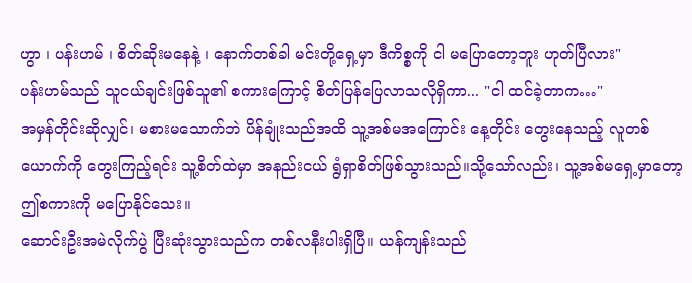ဟွာ ၊ ပန်းဟမ် ၊ စိတ်ဆိုးမနေနဲ့ ၊ နောက်တစ်ခါ မင်းတို့ရှေ့မှာ ဒီကိစ္စကို ငါ မပြောတော့ဘူး ဟုတ်ပြီလား"
ပန်းဟမ်သည် သူငယ်ချင်းဖြစ်သူ၏ စကားကြောင့် စိတ်ပြန်ပြေလာသလိုရှိကာ... "ငါ ထင်ခဲ့တာက…"
အမှန်တိုင်းဆိုလျှင်၊ မစားမသောက်ဘဲ ပိန်ချုံးသည်အထိ သူ့အစ်မအကြောင်း နေ့တိုင်း တွေးနေသည့် လူတစ်ယောက်ကို တွေးကြည့်ရင်း သူ့စိတ်ထဲမှာ အနည်းငယ် ရွံရှာစိတ်ဖြစ်သွားသည်။သို့သော်လည်း၊ သူ့အစ်မရှေ့မှာတော့ ဤစကားကို မပြောနိုင်သေး။
ဆောင်းဦးအမဲလိုက်ပွဲ ပြီးဆုံးသွားသည်က တစ်လနီးပါးရှိပြီ။ ယန်ကျန်းသည်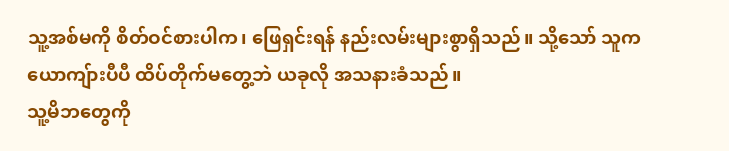သူ့အစ်မကို စိတ်ဝင်စားပါက၊ ဖြေရှင်းရန် နည်းလမ်းများစွာရှိသည်။ သို့သော် သူက ယောကျ်ားပီပီ ထိပ်တိုက်မတွေ့ဘဲ ယခုလို အသနားခံသည်။
သူ့မိဘတွေကို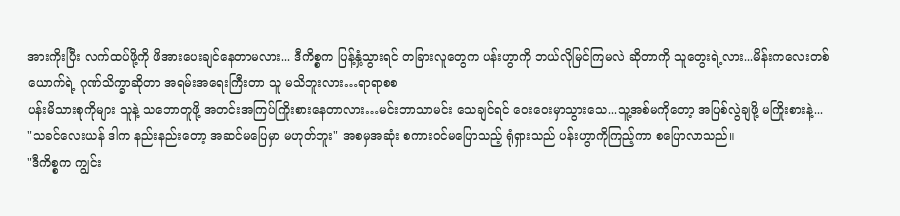အားကိုးပြီး လက်ထပ်ဖို့ကို ဖိအားပေးချင်နေတာမလား... ဒီကိစ္စက ပြန့်နှံ့သွားရင် တခြားလူတွေက ပန်းဟွာကို ဘယ်လိုမြင်ကြမလဲ ဆိုတာကို သူတွေးရဲ့လား...မိန်းကလေးတစ်ယောက်ရဲ့ ဂုဏ်သိက္ခာဆိုတာ အရမ်းအရေးကြီးတာ သူ မသိဘူးလား…ရာရာစစ
ပန်းမိသားစုကိုများ သူနဲ့ သဘောတူဖို့ အတင်းအကြပ်ကြိုးစားနေတာလား…မင်းဘာသာမင်း သေချင်ရင် ဝေးဝေးမှာသွားသေ...သူ့အစ်မကိုတော့ အပြစ်လွဲချဖို့ မကြိုးစားနဲ့...
"သခင်လေးယန် ဒါက နည်းနည်းတော့ အဆင်မပြေမှာ မဟုတ်ဘူး" အစမှအဆုံး စကားဝင်မပြောသည့် ရုံရှားသည် ပန်းဟွာကိုကြည့်ကာ စပြောလာသည်။
"ဒီကိစ္စက ကျွင်း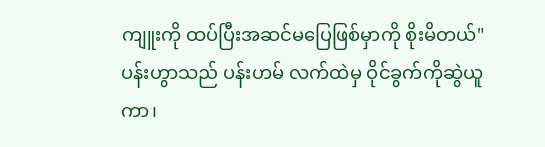ကျူးကို ထပ်ပြီးအဆင်မပြေဖြစ်မှာကို စိုးမိတယ်"
ပန်းဟွာသည် ပန်းဟမ် လက်ထဲမှ ဝိုင်ခွက်ကိုဆွဲယူကာ၊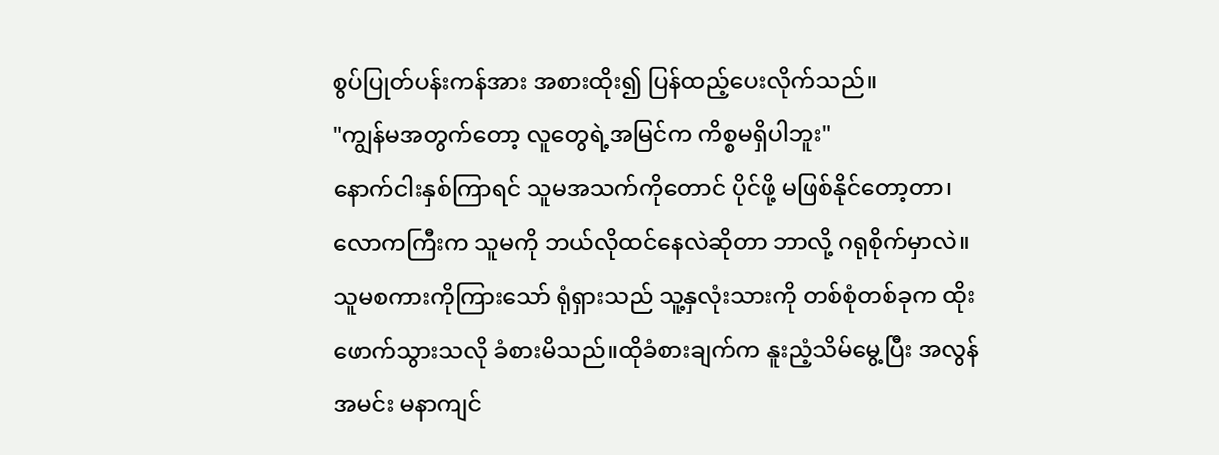စွပ်ပြုတ်ပန်းကန်အား အစားထိုး၍ ပြန်ထည့်ပေးလိုက်သည်။
"ကျွန်မအတွက်တော့ လူတွေရဲ့အမြင်က ကိစ္စမရှိပါဘူး"
နောက်ငါးနှစ်ကြာရင် သူမအသက်ကိုတောင် ပိုင်ဖို့ မဖြစ်နိုင်တော့တာ၊ လောကကြီးက သူမကို ဘယ်လိုထင်နေလဲဆိုတာ ဘာလို့ ဂရုစိုက်မှာလဲ။
သူမစကားကိုကြားသော် ရုံရှားသည် သူ့နှလုံးသားကို တစ်စုံတစ်ခုက ထိုးဖောက်သွားသလို ခံစားမိသည်။ထိုခံစားချက်က နူးညံ့သိမ်မွေ့ပြီး အလွန်အမင်း မနာကျင်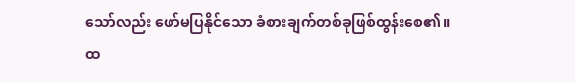သော်လည်း ဖော်မပြနိုင်သော ခံစားချက်တစ်ခုဖြစ်ထွန်းစေ၏။
ထ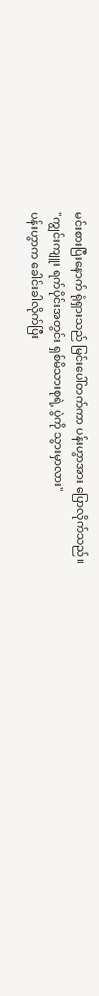မင်းစားပြီးနောက် ရုံရှားသည် မြင်းပေါ်တက်ကာ ပန်းဟွာအား ပြောလိုက်သည်။
"ကျွင်းကျူး ရက်ပိုင်းအတွင်း ရှစ်မိသားစုရဲ့ ပွဲကို သွားမှာလား"
ပန်းဟွာက ခေါင်းခါလိုက်ပြီး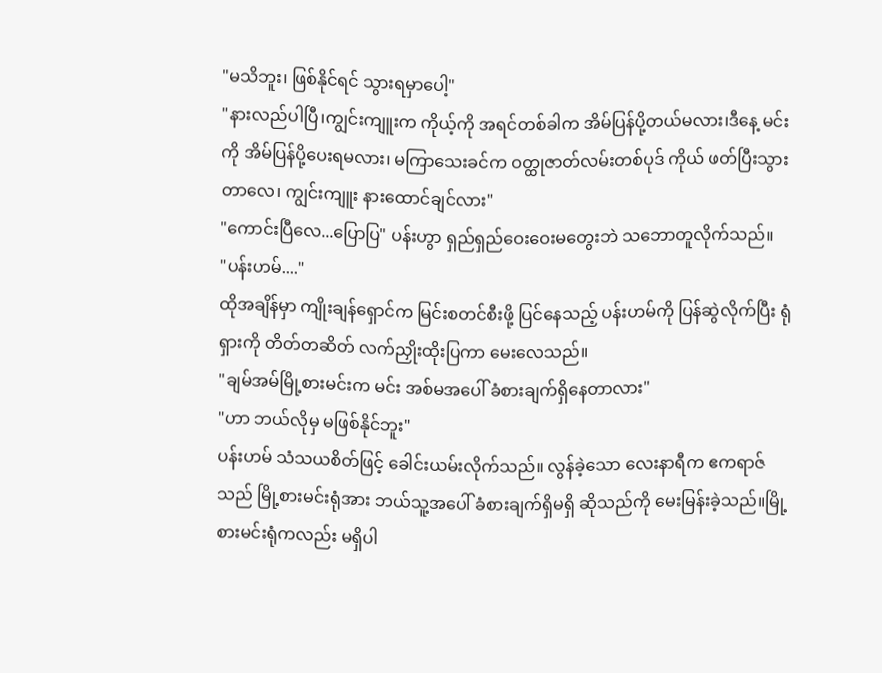"မသိဘူး၊ ဖြစ်နိုင်ရင် သွားရမှာပေါ့"
"နားလည်ပါပြီ၊ကျွင်းကျူးက ကိုယ့်ကို အရင်တစ်ခါက အိမ်ပြန်ပို့တယ်မလား၊ဒီနေ့ မင်းကို အိမ်ပြန်ပို့ပေးရမလား၊ မကြာသေးခင်က ဝတ္ထုဇာတ်လမ်းတစ်ပုဒ် ကိုယ် ဖတ်ပြီးသွားတာလေ၊ ကျွင်းကျူး နားထောင်ချင်လား"
"ကောင်းပြီလေ...ပြောပြ" ပန်းဟွာ ရှည်ရှည်ဝေးဝေးမတွေးဘဲ သဘောတူလိုက်သည်။
"ပန်းဟမ်...."
ထိုအချိန်မှာ ကျိုးချန်ရှောင်က မြင်းစတင်စီးဖို့ ပြင်နေသည့် ပန်းဟမ်ကို ပြန်ဆွဲလိုက်ပြီး ရုံရှားကို တိတ်တဆိတ် လက်ညှိုးထိုးပြကာ မေးလေသည်။
"ချမ်အမ်မြို့စားမင်းက မင်း အစ်မအပေါ် ခံစားချက်ရှိနေတာလား"
"ဟာ ဘယ်လိုမှ မဖြစ်နိုင်ဘူး"
ပန်းဟမ် သံသယစိတ်ဖြင့် ခေါင်းယမ်းလိုက်သည်။ လွန်ခဲ့သော လေးနာရီက ဧကရာဇ်သည် မြို့စားမင်းရုံအား ဘယ်သူ့အပေါ် ခံစားချက်ရှိမရှိ ဆိုသည်ကို မေးမြန်းခဲ့သည်။မြို့စားမင်းရုံကလည်း မရှိပါ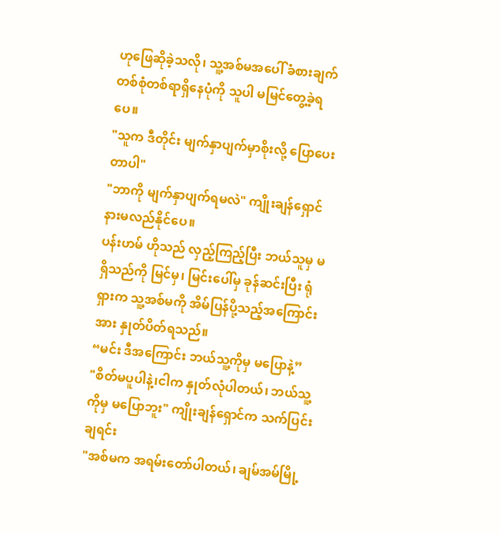ဟုဖြေဆိုခဲ့သလို၊ သူ့အစ်မအပေါ် ခံစားချက်တစ်စုံတစ်ရာရှိနေပုံကို သူပါ မမြင်တွေ့ခဲ့ရပေ။
"သူက ဒီတိုင်း မျက်နှာပျက်မှာစိုးလို့ ပြောပေးတာပါ"
"ဘာကို မျက်နှာပျက်ရမလဲ" ကျိုးချန်ရှောင် နားမလည်နိုင်ပေ။
ပန်းဟမ် ဟိုသည် လှည့်ကြည့်ပြီး ဘယ်သူမှ မရှိသည်ကို မြင်မှ၊ မြင်းပေါ်မှ ခုန်ဆင်းပြီး ရုံရှားက သူ့အစ်မကို အိမ်ပြန်ပို့သည့်အကြောင်းအား နှုတ်ပိတ်ရသည်။
“မင်း ဒီအကြောင်း ဘယ်သူ့ကိုမှ မပြောနဲ့”
"စိတ်မပူပါနဲ့၊ငါက နှုတ်လုံပါတယ်၊ ဘယ်သူ့ကိုမှ မပြောဘူး" ကျိုးချန်ရှောင်က သက်ပြင်းချရင်း
"အစ်မက အရမ်းတော်ပါတယ်၊ ချမ်အမ်မြို့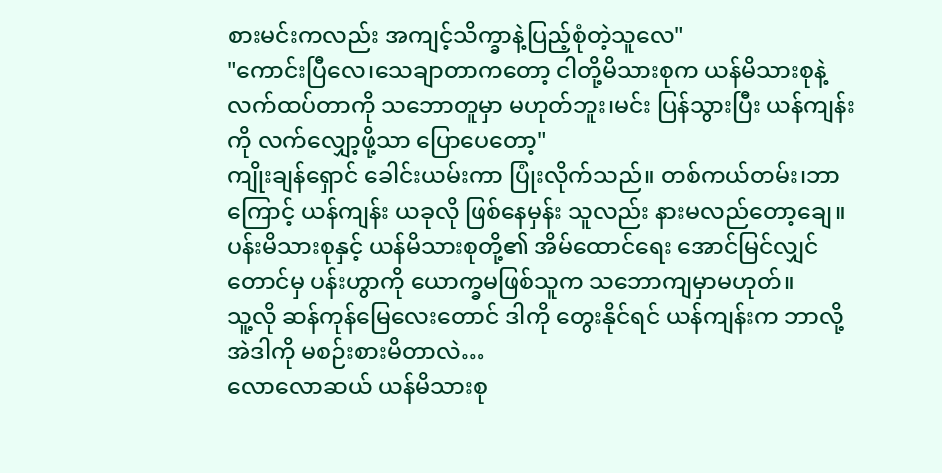စားမင်းကလည်း အကျင့်သိက္ခာနဲ့ပြည့်စုံတဲ့သူလေ"
"ကောင်းပြီလေ၊သေချာတာကတော့ ငါတို့မိသားစုက ယန်မိသားစုနဲ့ လက်ထပ်တာကို သဘောတူမှာ မဟုတ်ဘူး၊မင်း ပြန်သွားပြီး ယန်ကျန်းကို လက်လျှော့ဖို့သာ ပြောပေတော့"
ကျိုးချန်ရှောင် ခေါင်းယမ်းကာ ပြုံးလိုက်သည်။ တစ်ကယ်တမ်း၊ဘာကြောင့် ယန်ကျန်း ယခုလို ဖြစ်နေမှန်း သူလည်း နားမလည်တော့ချေ။ပန်းမိသားစုနှင့် ယန်မိသားစုတို့၏ အိမ်ထောင်ရေး အောင်မြင်လျှင်တောင်မှ ပန်းဟွာကို ယောက္ခမဖြစ်သူက သဘောကျမှာမဟုတ်။
သူ့လို ဆန်ကုန်မြေလေးတောင် ဒါကို တွေးနိုင်ရင် ယန်ကျန်းက ဘာလို့ အဲဒါကို မစဉ်းစားမိတာလဲ…
လောလောဆယ် ယန်မိသားစု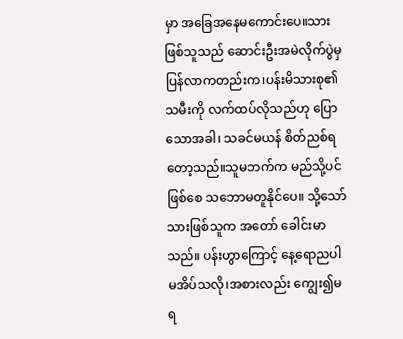မှာ အခြေအနေမကောင်းပေ။သားဖြစ်သူသည် ဆောင်းဦးအမဲလိုက်ပွဲမှ ပြန်လာကတည်းက၊ပန်းမိသားစု၏ သမီးကို လက်ထပ်လိုသည်ဟု ပြောသောအခါ၊ သခင်မယန် စိတ်ညစ်ရတော့သည်။သူမဘက်က မည်သို့ပင်ဖြစ်စေ သဘောမတူနိုင်ပေ။ သို့သော် သားဖြစ်သူက အတော် ခေါင်းမာသည်။ ပန်းဟွာကြောင့် နေ့ရောညပါ မအိပ်သလို၊အစားလည်း ကျွေး၍မရ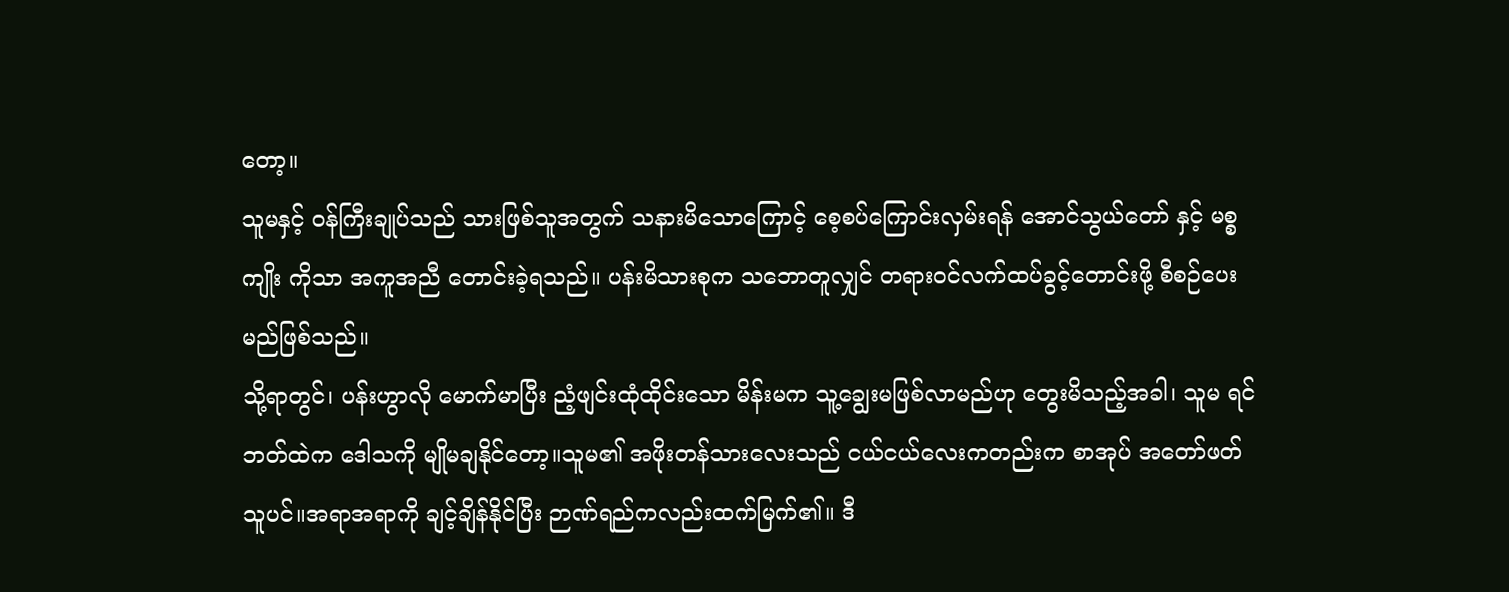တော့။
သူမနှင့် ဝန်ကြီးချုပ်သည် သားဖြစ်သူအတွက် သနားမိသောကြောင့် စေ့စပ်ကြောင်းလှမ်းရန် အောင်သွယ်တော် နှင့် မစ္စကျိုး ကိုသာ အကူအညီ တောင်းခဲ့ရသည်။ ပန်းမိသားစုက သဘောတူလျှင် တရားဝင်လက်ထပ်ခွင့်တောင်းဖို့ စီစဉ်ပေးမည်ဖြစ်သည်။
သို့ရာတွင်၊ ပန်းဟွာလို မောက်မာပြီး ညံ့ဖျင်းထုံထိုင်းသော မိန်းမက သူ့ချွေးမဖြစ်လာမည်ဟု တွေးမိသည့်အခါ၊ သူမ ရင်ဘတ်ထဲက ဒေါသကို မျိုမချနိုင်တော့။သူမ၏ အဖိုးတန်သားလေးသည် ငယ်ငယ်လေးကတည်းက စာအုပ် အတော်ဖတ်သူပင်။အရာအရာကို ချင့်ချိန်နိုင်ပြီး ဉာဏ်ရည်ကလည်းထက်မြက်၏။ ဒီ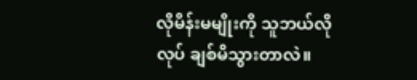လိုမိန်းမမျိုးကို သူဘယ်လိုလုပ် ချစ်မိသွားတာလဲ။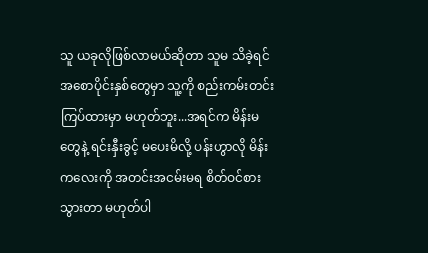သူ ယခုလိုဖြစ်လာမယ်ဆိုတာ သူမ သိခဲ့ရင် အစောပိုင်းနှစ်တွေမှာ သူ့ကို စည်းကမ်းတင်းကြပ်ထားမှာ မဟုတ်ဘူး...အရင်က မိန်းမတွေနဲ့ ရင်းနှီးခွင့် မပေးမိလို့ ပန်းဟွာလို မိန်းကလေးကို အတင်းအငမ်းမရ စိတ်ဝင်စားသွားတာ မဟုတ်ပါ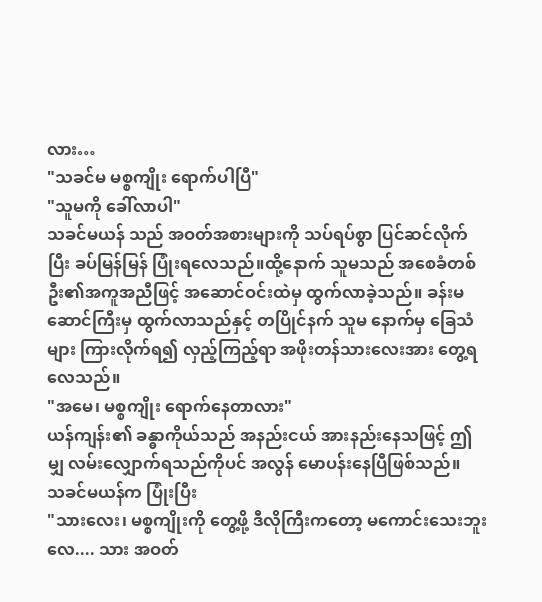လား…
"သခင်မ မစ္စကျိုး ရောက်ပါပြီ"
"သူမကို ခေါ်လာပါ"
သခင်မယန် သည် အဝတ်အစားများကို သပ်ရပ်စွာ ပြင်ဆင်လိုက်ပြီး ခပ်မြန်မြန် ပြုံးရလေသည်။ထို့နောက် သူမသည် အစေခံတစ်ဦး၏အကူအညီဖြင့် အဆောင်ဝင်းထဲမှ ထွက်လာခဲ့သည်။ ခန်းမဆောင်ကြီးမှ ထွက်လာသည်နှင့် တပြိုင်နက် သူမ နောက်မှ ခြေသံများ ကြားလိုက်ရ၍ လှည့်ကြည့်ရာ အဖိုးတန်သားလေးအား တွေ့ရလေသည်။
"အမေ၊ မစ္စကျိုး ရောက်နေတာလား"
ယန်ကျန်း၏ ခန္ဓာကိုယ်သည် အနည်းငယ် အားနည်းနေသဖြင့် ဤမျှ လမ်းလျှောက်ရသည်ကိုပင် အလွန် မောပန်းနေပြီဖြစ်သည်။
သခင်မယန်က ပြုံးပြီး
"သားလေး၊ မစ္စကျိုးကို တွေ့ဖို့ ဒီလိုကြီးကတော့ မကောင်းသေးဘူးလေ.... သား အဝတ်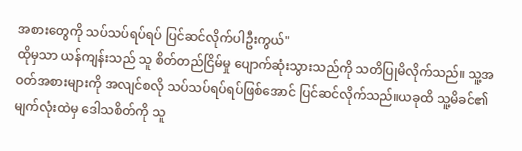အစားတွေကို သပ်သပ်ရပ်ရပ် ပြင်ဆင်လိုက်ပါဦးကွယ်"
ထိုမှသာ ယန်ကျန်းသည် သူ စိတ်တည်ငြိမ်မှု ပျောက်ဆုံးသွားသည်ကို သတိပြုမိလိုက်သည်။ သူ့အဝတ်အစားများကို အလျင်စလို သပ်သပ်ရပ်ရပ်ဖြစ်အောင် ပြင်ဆင်လိုက်သည်။ယခုထိ သူ့မိခင်၏ မျက်လုံးထဲမှ ဒေါသစိတ်ကို သူ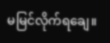မမြင်လိုက်ရချေ။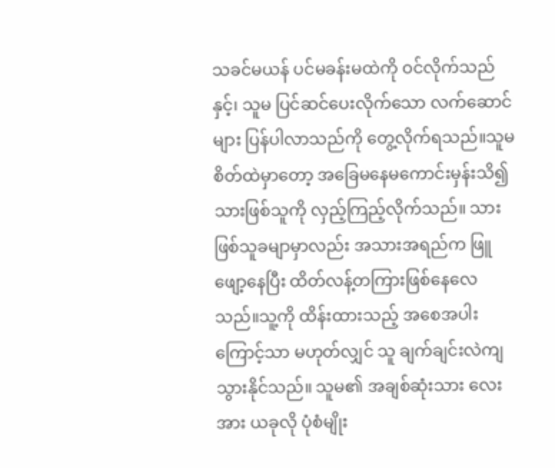သခင်မယန် ပင်မခန်းမထဲကို ဝင်လိုက်သည်နှင့်၊ သူမ ပြင်ဆင်ပေးလိုက်သော လက်ဆောင်များ ပြန်ပါလာသည်ကို တွေ့လိုက်ရသည်။သူမ စိတ်ထဲမှာတော့ အခြေမနေမကောင်းမှန်းသိ၍ သားဖြစ်သူကို လှည့်ကြည့်လိုက်သည်။ သားဖြစ်သူခမျာမှာလည်း အသားအရည်က ဖြူဖျော့နေပြီး ထိတ်လန့်တကြားဖြစ်နေလေသည်။သူ့ကို ထိန်းထားသည့် အစေအပါးကြောင့်သာ မဟုတ်လျှင် သူ ချက်ချင်းလဲကျသွားနိုင်သည်။ သူမ၏ အချစ်ဆုံးသား လေးအား ယခုလို ပုံစံမျိုး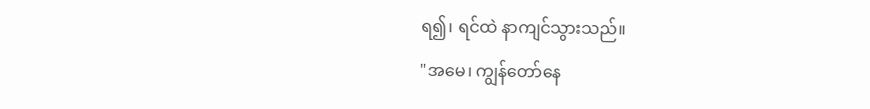ရ၍၊ ရင်ထဲ နာကျင်သွားသည်။
"အမေ၊ ကျွန်တော်နေ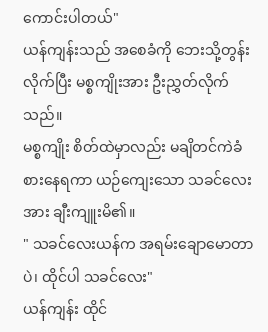ကောင်းပါတယ်"
ယန်ကျန်းသည် အစေခံကို ဘေးသို့တွန်းလိုက်ပြီး မစ္စကျိုးအား ဦးညွှတ်လိုက်သည်။
မစ္စကျိုး စိတ်ထဲမှာလည်း မချိတင်ကဲခံစားနေရကာ ယဉ်ကျေးသော သခင်လေးအား ချီးကျူးမိ၏။
" သခင်လေးယန်က အရမ်းချောမောတာပဲ၊ ထိုင်ပါ သခင်လေး"
ယန်ကျန်း ထိုင်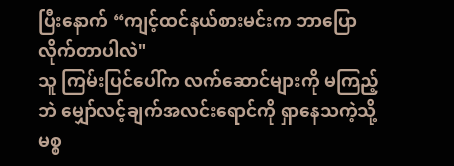ပြီးနောက် “ကျင့်ထင်နယ်စားမင်းက ဘာပြောလိုက်တာပါလဲ"
သူ ကြမ်းပြင်ပေါ်က လက်ဆောင်များကို မကြည့်ဘဲ မျှော်လင့်ချက်အလင်းရောင်ကို ရှာနေသကဲ့သို့ မစ္စ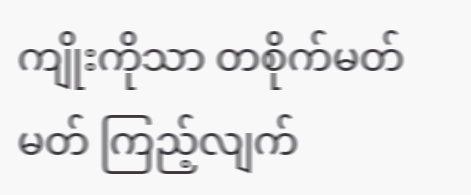ကျိုးကိုသာ တစိုက်မတ်မတ် ကြည့်လျက်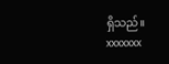ရှိသည်။
xxxxxxx